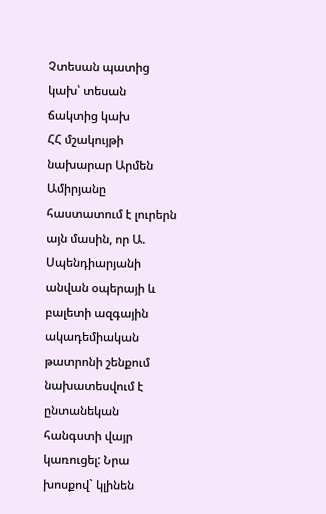Չտեսան պատից կախ՝ տեսան ճակտից կախ
ՀՀ մշակույթի նախարար Արմեն Ամիրյանը հաստատում է լուրերն այն մասին, որ Ա. Սպենդիարյանի անվան օպերայի և բալետի ազգային ակադեմիական թատրոնի շենքում նախատեսվում է ընտանեկան հանգստի վայր կառուցել: Նրա խոսքով` կլինեն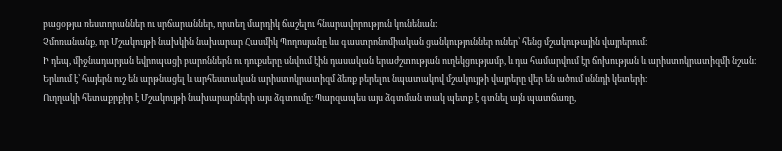բացօթյա ռեստորաններ ու սրճարաններ, որտեղ մարդիկ ճաշելու հնարավորություն կունենան:
Չմոռանանք, որ Մշակույթի նախկին նախարար Հասմիկ Պողոսյանը ևս գաստրոնոմիական ցանկություններ ուներ՝ հենց մշակութային վայրերում։
Ի դեպ, միջնադարյան եվրոպացի բարոններն ու դուքսերը սնվում էին դասական երաժշտության ուղեկցությամբ, և դա համարվում էր ճոխության և արիստոկրատիզմի նշան։
Երևում է՝ հայերն ուշ են արթնացել և արհեստական արիստոկրատիզմ ձեռք բերելու նպատակով մշակույթի վայրերը վեր են ածում սննդի կետերի։
Ուղղակի հետաքրքիր է Մշակույթի նախարարների այս ձգտումը։ Պարզապես այս ձգտման տակ պետք է գտնել այն պատճառը,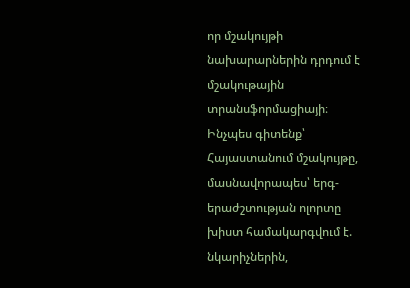որ մշակույթի նախարարներին դրդում է մշակութային տրանսֆորմացիայի։
Ինչպես գիտենք՝ Հայաստանում մշակույթը, մասնավորապես՝ երգ-երաժշտության ոլորտը խիստ համակարգվում է. նկարիչներին,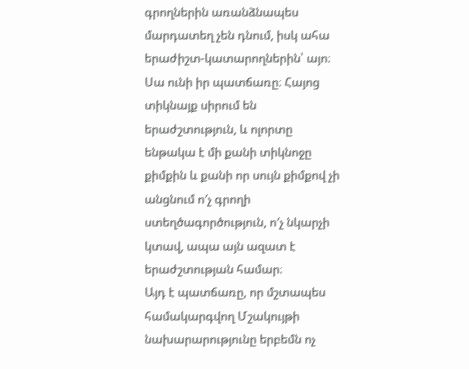գրողներին առանձնապես մարդատեղ չեն դնում, իսկ ահա երաժիշտ-կատարողներին՝ այո։ Սա ունի իր պատճառը։ Հայոց տիկնայք սիրում են երաժշտություն, և ոլորտը ենթակա է մի քանի տիկնոջը քիմքին և քանի որ սույն քիմքով չի անցնում ո′չ գրողի ստեղծագործություն, ո′չ նկարչի կտավ, ապա այն ազատ է երաժշտության համար։
Այդ է պատճառը, որ մշտապես համակարգվող Մշակույթի նախարարությունը երբեմն ոչ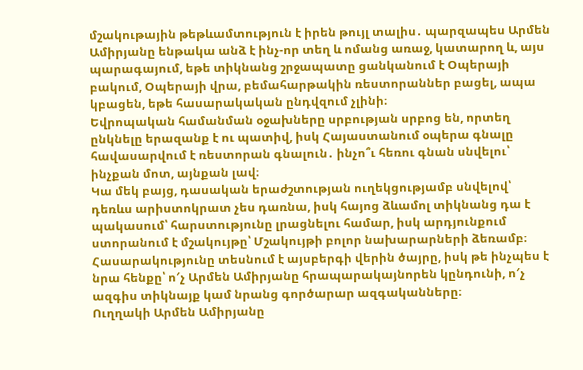մշակութային թեթևամտություն է իրեն թույլ տալիս․ պարզապես Արմեն Ամիրյանը ենթակա անձ է ինչ-որ տեղ և ոմանց առաջ, կատարող և, այս պարագայում, եթե տիկնանց շրջապատը ցանկանում է Օպերայի բակում, Օպերայի վրա, բեմահարթակին ռեստորաններ բացել, ապա կբացեն, եթե հասարակական ընդվզում չլինի։
Եվրոպական համանման օջախները սրբության սրբոց են, որտեղ ընկնելը երազանք է ու պատիվ, իսկ Հայաստանում օպերա գնալը հավասարվում է ռեստորան գնալուն․ ինչո՞ւ հեռու գնան սնվելու՝ ինչքան մոտ, այնքան լավ։
Կա մեկ բայց, դասական երաժշտության ուղեկցությամբ սնվելով՝ դեռևս արիստոկրատ չես դառնա, իսկ հայոց ձևամոլ տիկնանց դա է պակասում՝ հարստությունը լրացնելու համար, իսկ արդյունքում ստորանում է մշակույթը՝ Մշակույթի բոլոր նախարարների ձեռամբ։
Հասարակությունը տեսնում է այսբերգի վերին ծայրը, իսկ թե ինչպես է նրա հենքը՝ ո′չ Արմեն Ամիրյանը հրապարակայնորեն կընդունի, ո′չ ազգիս տիկնայք կամ նրանց գործարար ազգականները։
Ուղղակի Արմեն Ամիրյանը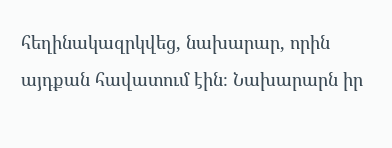հեղինակազրկվեց, նախարար, որին այդքան հավատում էին։ Նախարարն իր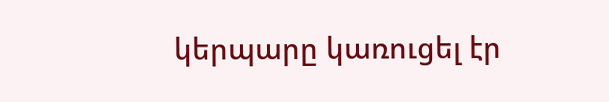կերպարը կառուցել էր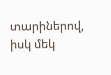տարիներով, իսկ մեկ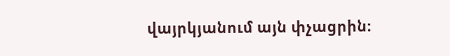վայրկյանում այն փչացրին։